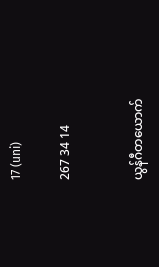17 (uni)

267 34 14


ယွန်ဂီတယောက်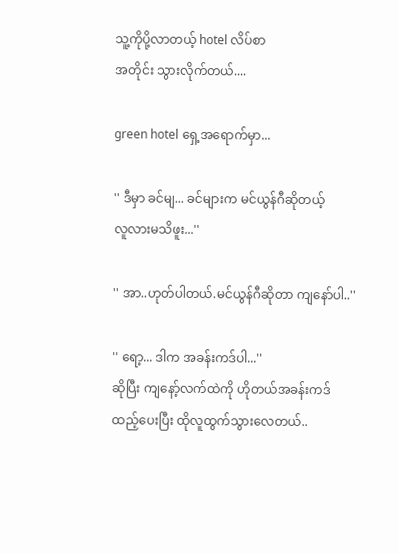သူ့ကိုပို့လာတယ့် hotel လိပ်စာ
အတိုင်း သွားလိုက်တယ်....

green hotel ရှေ့အရောက်မှာ...

'' ဒီမှာ ခင်မျ... ခင်များက မင်ယွန်ဂီဆိုတယ့်
လူလားမသိဖူး...''

'' အာ..ဟုတ်ပါတယ်.မင်ယွန်ဂီဆိုတာ ကျနော်ပါ..''

'' ရော့... ဒါက အခန်းကဒ်ပါ...''
ဆိုပြီး ကျနော့်လက်ထဲကို ဟိုတယ်အခန်းကဒ်
ထည့်ပေးပြီး ထိုလူထွက်သွားလေတယ်..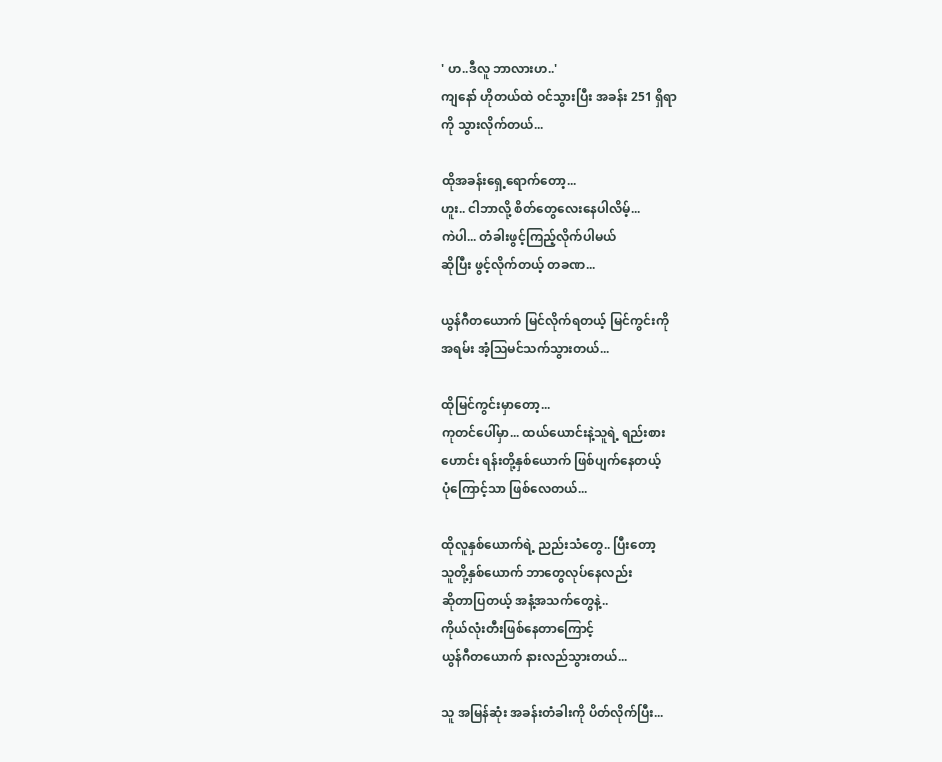' ဟ..ဒီလူ ဘာလားဟ..'
ကျနော် ဟိုတယ်ထဲ ဝင်သွားပြီး အခန်း 251 ရှိရာ
ကို သွားလိုက်တယ်...

ထိုအခန်းရှေ့ရောက်တော့...
ဟူး.. ငါဘာလို့ စိတ်တွေလေးနေပါလိမ့်...
ကဲပါ... တံခါးဖွင့်ကြည့်လိုက်ပါမယ်
ဆိုပြီး ဖွင့်လိုက်တယ့် တခဏ...

ယွန်ဂီတယောက် မြင်လိုက်ရတယ့် မြင်ကွင်းကို
အရမ်း အံ့သြမင်သက်သွားတယ်...

ထိုမြင်ကွင်းမှာတော့...
ကုတင်ပေါ်မှာ... ထယ်ယောင်းနဲ့သူရဲ့ ရည်းစား
ဟောင်း ရန်းတို့နှစ်ယောက် ဖြစ်ပျက်နေတယ့်
ပုံကြောင့်သာ ဖြစ်လေတယ်...

ထိုလူနှစ်ယောက်ရဲ့ ညည်းသံတွေ.. ပြီးတော့
သူတို့နှစ်ယောက် ဘာတွေလုပ်နေလည်း
ဆိုတာပြတယ့် အနံ့အသက်တွေနဲ့..
ကိုယ်လုံးတီးဖြစ်နေတာကြောင့်
ယွန်ဂီတယောက် နားလည်သွားတယ်...

သူ အမြန်ဆုံး အခန်းတံခါးကို ပိတ်လိုက်ပြီး...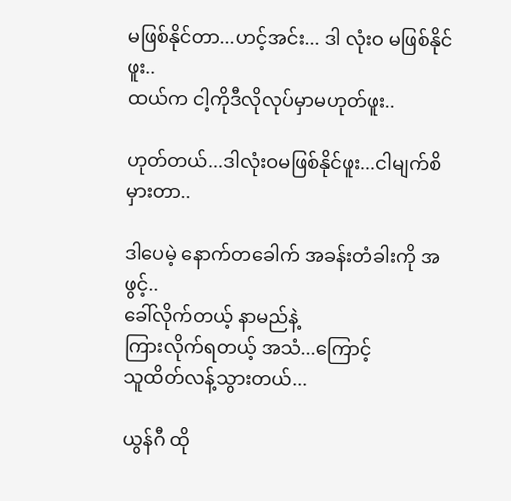မဖြစ်နိုင်တာ...ဟင့်အင်း... ဒါ လုံးဝ မဖြစ်နိုင်ဖူး..
ထယ်က ငါ့ကိုဒီလိုလုပ်မှာမဟုတ်ဖူး..

ဟုတ်တယ်...ဒါလုံးဝမဖြစ်နိုင်ဖူး...ငါမျက်စိမှားတာ..

ဒါပေမဲ့ နောက်တခေါက် အခန်းတံခါးကို အဖွင့်..
ခေါ်လိုက်တယ့် နာမည်နဲ့
ကြားလိုက်ရတယ့် အသံ...ကြောင့်
သူထိတ်လန့်သွားတယ်...

ယွန်ဂီ ထို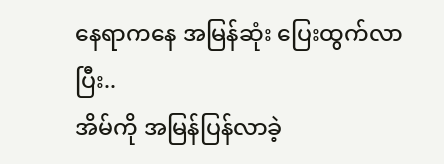နေရာကနေ အမြန်ဆုံး ပြေးထွက်လာပြီး..
အိမ်ကို အမြန်ပြန်လာခဲ့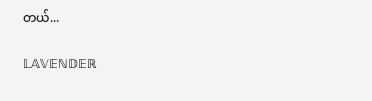တယ်...

𝕃𝔸𝕍𝔼ℕ𝔻𝔼ℝ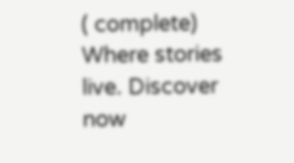( complete) Where stories live. Discover now